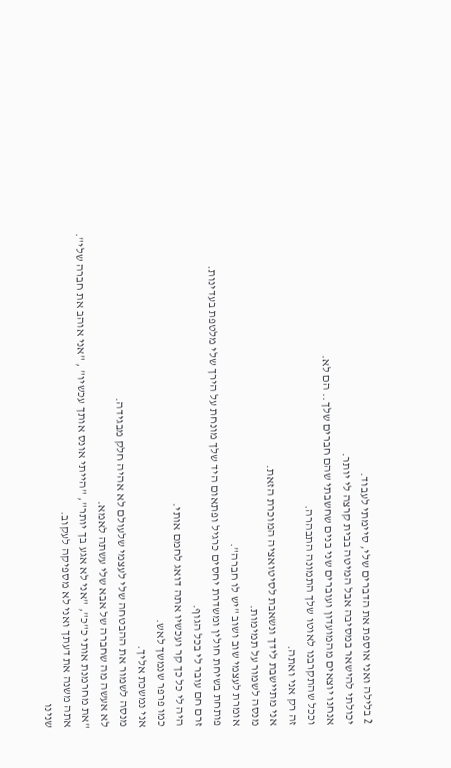2 בלילה ואני אוספת את הדברים שלי, סיימתי לעבוד.
יכולתי להישאר במסיבה אבל המיטה בבית קרצה לי יותר.
אנחנו יוצאים מהמועדון ועוברים שני בנים שחשבתי שהם חברים שלך.. הם לא.
וככל שהתקרבנו לאוטו שלך התמונה התבהרה.
זה רק אני ואתה.
אני מתיישבת לידך ונשאבת לסיטואציה המוכרת הזאת.
מנסה לשמור על תמימות.
אומרת לעצמי שוב ושוב "יש לו חברה".
פותחת בשיחת חולין ומשדרת יחסים כרגיל ופתאום היד שלך מונחת על הירך שלי מלטפת בעדינות.
זרם חם עובר לי בכל הגוף.
היה לי כל כך קר ועכשיו אתה דואג לחמם אותי.
כמו פרפר שנמשך לאש.
אני נמשכת אליך.
מנסה לשמור את ההבטחה שלי לעצמי שלעולם לא אהיה חלק מבגידה.
לא אעשה מה שחברה של אבא שלי עשתה לאמא.
"את מחרמנת אותי כ"כ", "אני לא אגע בך יותר", "הייתי אונס אותך עכשיו" , "אני אוהב את חברה שלי".
אתה משנה את דעתך ואני לא מספיקה לעקוב.
שנינו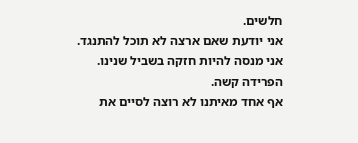חלשים.
אני יודעת שאם ארצה לא תוכל להתנגד.
אני מנסה להיות חזקה בשביל שנינו.
הפרידה קשה.
אף אחד מאיתנו לא רוצה לסיים את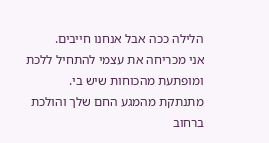הלילה ככה אבל אנחנו חייבים.
אני מכריחה את עצמי להתחיל ללכת ומופתעת מהכוחות שיש בי.
מתנתקת מהמגע החם שלך והולכת ברחוב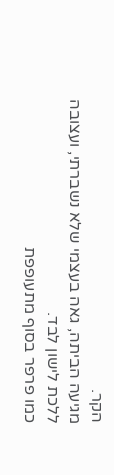הקר.
מגיעה הביתה, גאה בעצמי שלא נשברתי, ועצובה ללכת לישון לבד.
כמו פרפר בסוף מתעופפת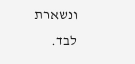ונשארת לבד.